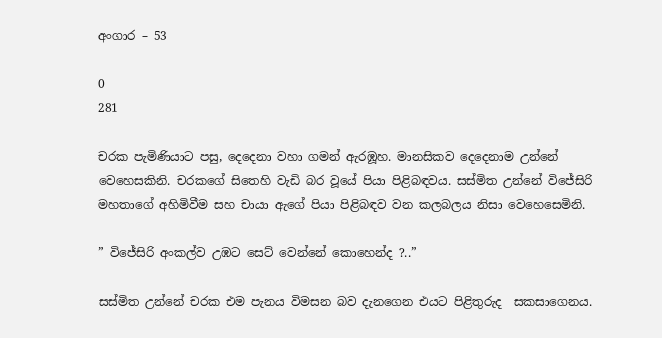අංගාර – 53

0
281

චරක පැමිණියාට පසු, දෙදෙනා වහා ගමන් ඇරඹූහ. මානසිකව දෙදෙනාම උන්නේ වෙහෙසකිනි. චරකගේ සිතෙහි වැඩි බර වූයේ පියා පිළිබඳවය. සස්මිත උන්නේ විජේසිරි මහතාගේ අහිමිවීම සහ චායා ඇගේ පියා පිළිබඳව වන කලබලය නිසා වෙහෙසෙමිනි.

” විජේසිරි අංකල්ව උඹට සෙට් වෙන්නේ කොහෙන්ද ?..”

සස්මිත උන්නේ චරක එම පැනය විමසන බව දැනගෙන එයට පිළිතුරුද  සකසාගෙනය.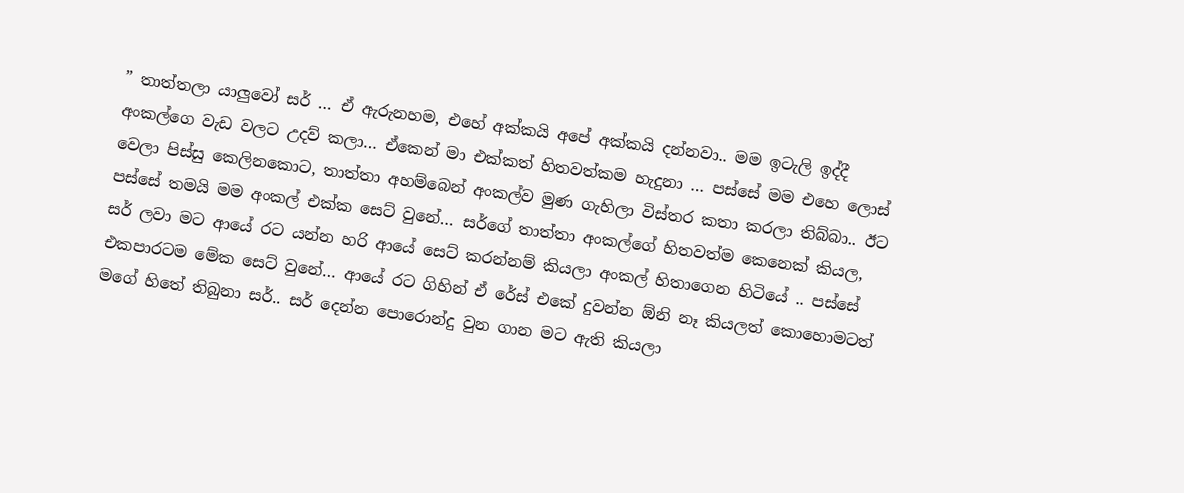” තාත්තලා යාලුවෝ සර් … ඒ ඇරුනහම, එහේ අක්කයි අපේ අක්කයි දන්නවා.. මම ඉටැලි ඉද්දී අංකල්ගෙ වැඩ වලට උදව් කලා… ඒකෙන් මා එක්කත් හිතවත්කම හැදුනා … පස්සේ මම එහෙ ලොස් වෙලා පිස්සු කෙලිනකොට, තාත්තා අහම්බෙන් අංකල්ව මුණ ගැහිලා විස්තර කතා කරලා තිබ්බා.. ඊට පස්සේ තමයි මම අංකල් එක්ක සෙට් වුනේ… සර්ගේ තාත්තා අංකල්ගේ හිතවත්ම කෙනෙක් කියල, සර් ලවා මට ආයේ රට යන්න හරි ආයේ සෙට් කරන්නම් කියලා අංකල් හිතාගෙන හිටියේ .. පස්සේ එකපාරටම මේක සෙට් වුනේ… ආයේ රට ගිහින් ඒ රේස් එකේ දුවන්න ඕනි නෑ කියලත් කොහොමටත් මගේ හිතේ තිබුනා සර්.. සර් දෙන්න පොරොන්දු වුන ගාන මට ඇති කියලා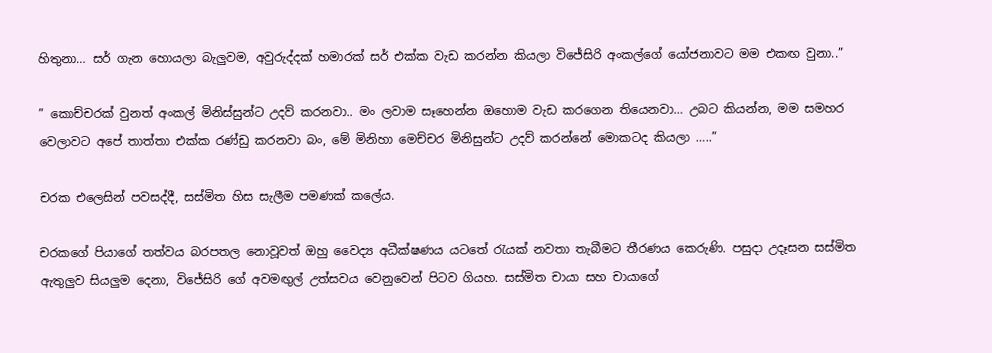හිතුනා… සර් ගැන හොයලා බැලුවම, අවුරුද්දක් හමාරක් සර් එක්ක වැඩ කරන්න කියලා විජේසිරි අංකල්ගේ යෝජනාවට මම එකඟ වුනා..”

” කොච්චරක් වුනත් අංකල් මිනිස්සුන්ට උදව් කරනවා.. මං ලවාම සෑහෙන්න ඔහොම වැඩ කරගෙන තියෙනවා… උබට කියන්න, මම සමහර වෙලාවට අපේ තාත්තා එක්ක රණ්ඩු කරනවා බං, මේ මිනිහා මෙච්චර මිනිසුන්ට උදව් කරන්නේ මොකටද කියලා …..”

චරක එලෙසින් පවසද්දී, සස්මිත හිස සැලීම පමණක් කලේය.

චරකගේ පියාගේ තත්වය බරපතල නොවූවත් ඔහු වෛද්‍ය අධීක්ෂණය යටතේ රැයක් නවතා තැබීමට තීරණය කෙරුණි. පසුදා උදෑසන සස්මිත ඇතුලුව සියලුම දෙනා, විජේසිරි ගේ අවමඟුල් උත්සවය වෙනුවෙන් පිටව ගියහ. සස්මිත චායා සහ චායාගේ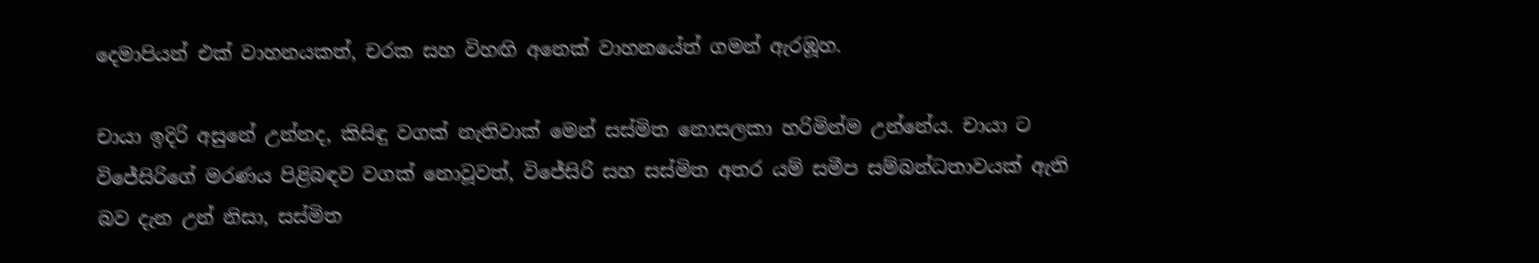දෙමාපියන් එක් වාහනයකත්, චරක සහ විහඟි අනෙක් වාහනයේත් ගමන් ඇරඹූහ.

චායා ඉදිරි අසුනේ උන්නද, කිසිඳු වගක් නැතිවාක් මෙන් සස්මිත නොසලකා හරිමින්ම උන්නේය. චායා ට විජේසිරිගේ මරණය පිළිබඳව වගක් නොවූවත්, විජේසිරි සහ සස්මිත අතර යම් සමීප සම්බන්ධතාවයක් ඇති බව දැන උන් නිසා, සස්මිත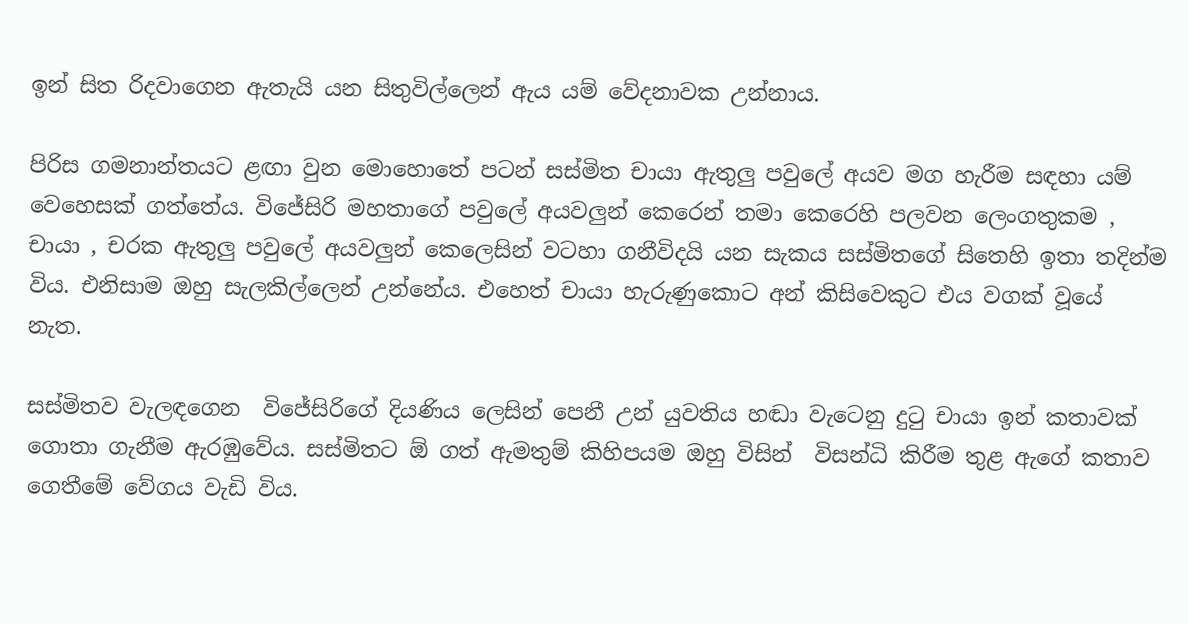ඉන් සිත රිදවාගෙන ඇතැයි යන සිතුවිල්ලෙන් ඇය යම් වේදනාවක උන්නාය.

පිරිස ගමනාන්තයට ළඟා වුන මොහොතේ පටන් සස්මිත චායා ඇතුලු පවුලේ අයව මග හැරීම සඳහා යම් වෙහෙසක් ගත්තේය. විජේසිරි මහතාගේ පවුලේ අයවලුන් කෙරෙන් තමා කෙරෙහි පලවන ලෙංගතුකම , චායා , චරක ඇතුලු පවුලේ අයවලුන් කෙලෙසින් වටහා ගනීවිදයි යන සැකය සස්මිතගේ සිතෙහි ඉතා තදින්ම විය. එනිසාම ඔහු සැලකිල්ලෙන් උන්නේය. එහෙත් චායා හැරුණුකොට අන් කිසිවෙකුට එය වගක් වූයේ  නැත.

සස්මිතව වැලඳගෙන  විජේසිරිගේ දියණිය ලෙසින් පෙනී උන් යුවතිය හඬා වැටෙනු දුටු චායා ඉන් කතාවක් ගොතා ගැනීම ඇරඹුවේය. සස්මිතට ඕ ගත් ඇමතුම් කිහිපයම ඔහු විසින්  විසන්ධි කිරීම තුළ ඇගේ කතාව ගෙතීමේ වේගය වැඩි විය.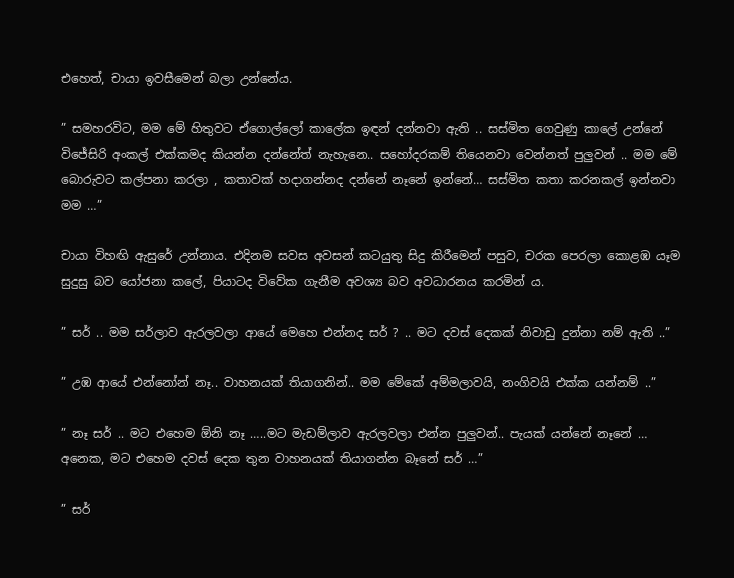එහෙත්, චායා ඉවසීමෙන් බලා උන්නේය.

” සමහරවිට, මම මේ හිතුවට ඒගොල්ලෝ කාලේක ඉඳන් දන්නවා ඇති .. සස්මිත ගෙවුණු කාලේ උන්නේ විජේසිරි අංකල් එක්කමද කියන්න දන්නේත් නැහැනෙ.. සහෝදරකම් තියෙනවා වෙන්නත් පුලුවන් .. මම මේ බොරුවට කල්පනා කරලා , කතාවක් හදාගන්නද දන්නේ නෑනේ ඉන්නේ… සස්මිත කතා කරනකල් ඉන්නවා මම …”

චායා විහඟි ඇසුරේ උන්නාය. එදිනම සවස අවසන් කටයුතු සිදු කිරීමෙන් පසුව, චරක පෙරලා කොළඹ යෑම සුදුසු බව යෝජනා කලේ, පියාටද විවේක ගැනීම අවශ්‍ය බව අවධාරනය කරමින් ය.

” සර් .. මම සර්ලාව ඇරලවලා ආයේ මෙහෙ එන්නද සර් ? .. මට දවස් දෙකක් නිවාඩු දුන්නා නම් ඇති ..”

” උඹ ආයේ එන්නෝන් නෑ.. වාහනයක් තියාගනින්.. මම මේකේ අම්මලාවයි, නංගිවයි එක්ක යන්නම් ..”

” නෑ සර් .. මට එහෙම ඕනි නෑ …..මට මැඩම්ලාව ඇරලවලා එන්න පුලුවන්.. පැයක් යන්නේ නෑනේ … අනෙක, මට එහෙම දවස් දෙක තුන වාහනයක් තියාගන්න බෑනේ සර් …”

” සර්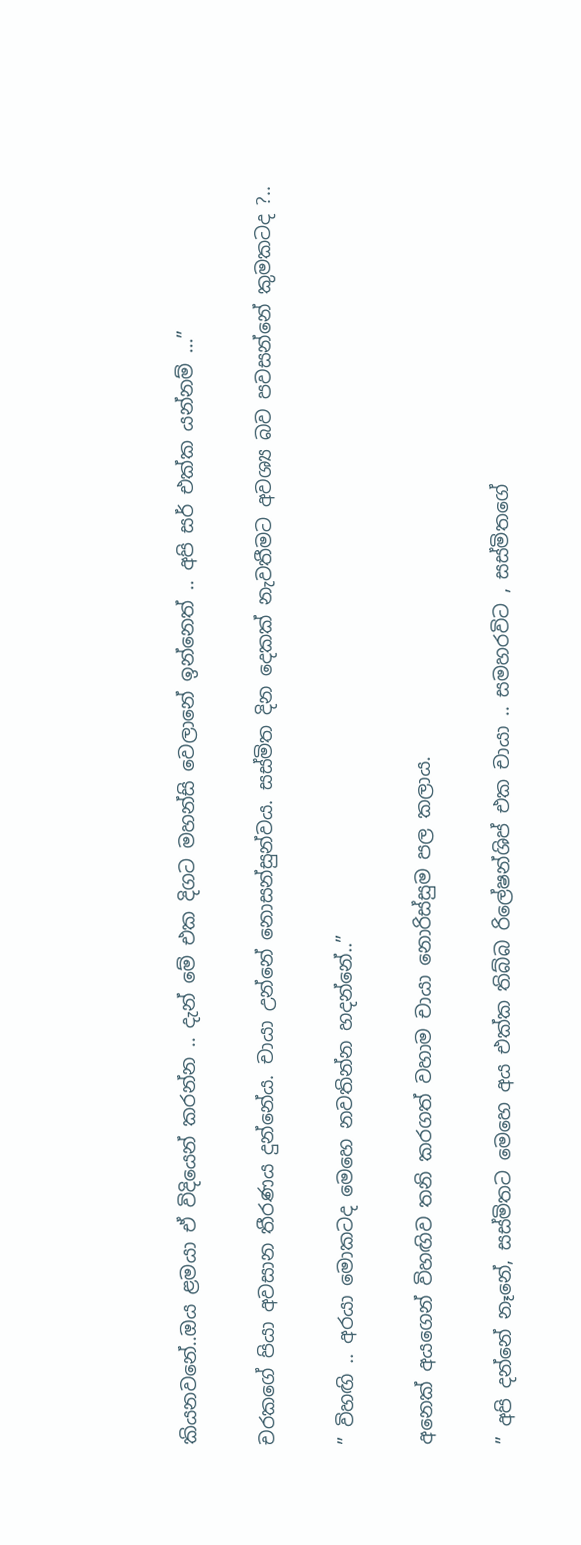කියනවනේ..ඔය ළමයා ඒ විදියෙන් කරන්න .. දැන් මේ එක දිගට මහන්සි වෙලානේ ඉන්නෙත් .. අපි සර් එක්ක යන්නම් …”

චරකගේ පියා අවසාන තීරණය දුන්නේය. චායා උන්නේ නොසන්සුන්වය. සස්මිත දින දෙකක් නැවතීමට අවශ්‍ය බව පවසන්නේ කුමකටද ?..

” විහඟි .. අරයා මොකටද මෙහෙ නවතින්න හදන්නේ..”

අනෙක් අයගෙන් විහඟිව තනි කරගත් වහාම චායා නොරිස්සුම පල කලාය.

” අපි දන්නේ නෑනේ, සස්මිතට මෙහෙ අය එක්ක තිබ්බ රිලේෂන්ශිප් එක චායා .. සමහරවිට , සස්මිතගේ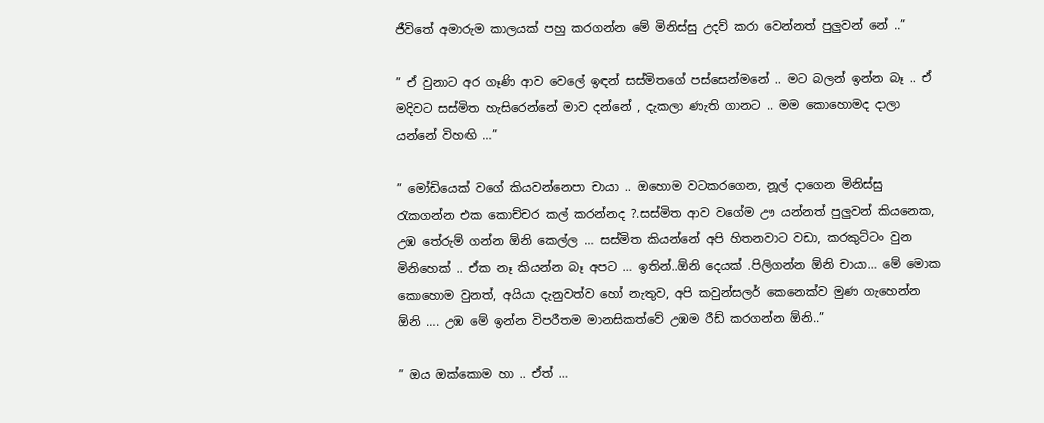ජීවිතේ අමාරුම කාලයක් පහු කරගන්න මේ මිනිස්සු උදව් කරා වෙන්නත් පුලුවන් නේ ..”

” ඒ වුනාට අර ගෑණි ආව වෙලේ ඉඳන් සස්මිතගේ පස්සෙන්මනේ .. මට බලන් ඉන්න බෑ .. ඒ මදිවට සස්මිත හැසිරෙන්නේ මාව දන්නේ , දැකලා ණැති ගානට .. මම කොහොමද දාලා යන්නේ විහඟි …”

” මෝඩියෙක් වගේ කියවන්නෙපා චායා .. ඔහොම වටකරගෙන, නූල් දාගෙන මිනිස්සු රැකගන්න එක කොච්චර කල් කරන්නද ?.සස්මිත ආව වගේම ඌ යන්නත් පුලුවන් කියනෙක, උඹ තේරුම් ගන්න ඕනි කෙල්ල … සස්මිත කියන්නේ අපි හිතනවාට වඩා, කරකුට්ටං වුන මිනිහෙක් .. ඒක නෑ කියන්න බෑ අපට … ඉතින්..ඕනි දෙයක් .පිලිගන්න ඕනි චායා… මේ මොක කොහොම වුනත්, අයියා දැනුවත්ව හෝ නැතුව, අපි කවුන්සලර් කෙනෙක්ව මුණ ගැහෙන්න ඕනි …. උඹ මේ ඉන්න විපරීතම මානසිකත්වේ උඹම රීඩ් කරගන්න ඕනි..”

” ඔය ඔක්කොම හා .. ඒත් …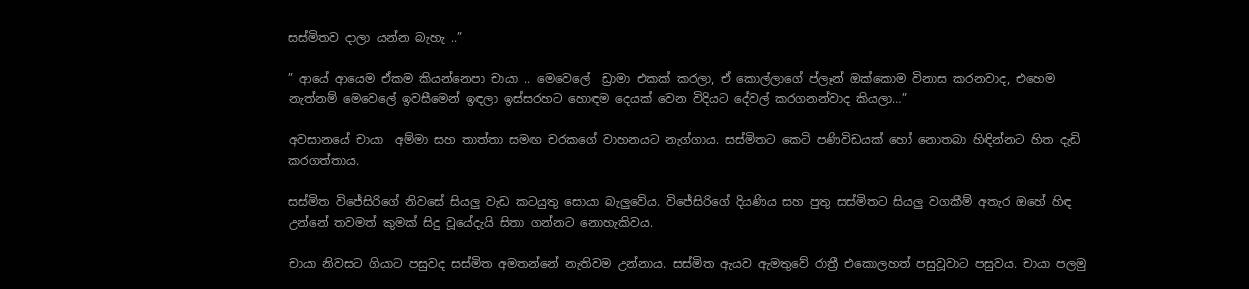සස්මිතව දාලා යන්න බැහැ ..”

” ආයේ ආයෙම ඒකම කියන්නෙපා චායා .. මෙවෙලේ  ඩ්‍රාමා එකක් කරලා, ඒ කොල්ලාගේ ප්ලෑන් ඔක්කොම විනාස කරනවාද, එහෙම නැත්නම් මෙවෙලේ ඉවසීමෙන් ඉඳලා ඉස්සරහට හොඳම දෙයක් වෙන විදියට දේවල් කරගනන්වාද කියලා…”

අවසානයේ චායා  අම්මා සහ තාත්තා සමඟ චරකගේ වාහනයට නැග්ගාය. සස්මිතට කෙටි පණිවිඩයක් හෝ නොතබා හිඳින්නට හිත දැඩි කරගත්තාය.

සස්මිත විජේසිරිගේ නිවසේ සියලු වැඩ කටයුතු සොයා බැලුවේය. විජේසිරිගේ දියණිය සහ පුතු සස්මිතට සියලු වගකීම් අතැර ඔහේ හිඳ උන්නේ තවමත් කුමක් සිදු වූයේදැයි සිතා ගන්නට නොහැකිවය.

චායා නිවසට ගියාට පසුවද සස්මිත අමතන්නේ නැතිවම උන්නාය. සස්මිත ඇයව ඇමතුවේ රාත්‍රී එකොලහත් පසුවූවාට පසුවය. චායා පලමු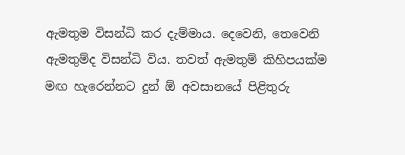ඇමතුම විසන්ධි කර දැම්මාය. දෙවෙනි, තෙවෙනි ඇමතුම්ද විසන්ධි විය. තවත් ඇමතුම් කිහිපයක්ම මඟ හැරෙන්නට දුන් ඕ අවසානයේ පිළිතුරු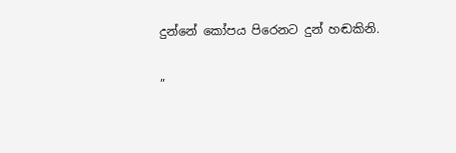දුන්නේ කෝපය පිරෙනට දුන් හඬකිනි.

”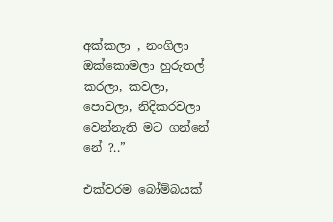අක්කලා , නංගිලා ඔක්කොමලා හුරුතල් කරලා, කවලා, පොවලා, නිදිකරවලා වෙන්නැති මට ගන්නේ නේ ?..”

එක්වරම බෝම්බයක්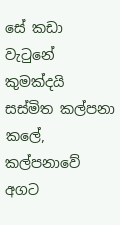සේ කඩා වැටුනේ කුමක්දයි සස්මිත කල්පනා කලේ, කල්පනාවේ අගට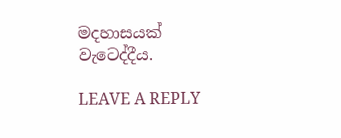මදහාසයක් වැටෙද්දීය.

LEAVE A REPLY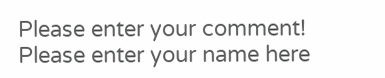Please enter your comment!
Please enter your name here